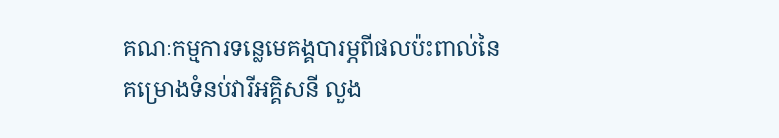គណៈកម្មការទន្លេមេគង្គបារម្ភពីផលប៉ះពាល់នៃគម្រោងទំនប់វារីអគ្គិសនី លួង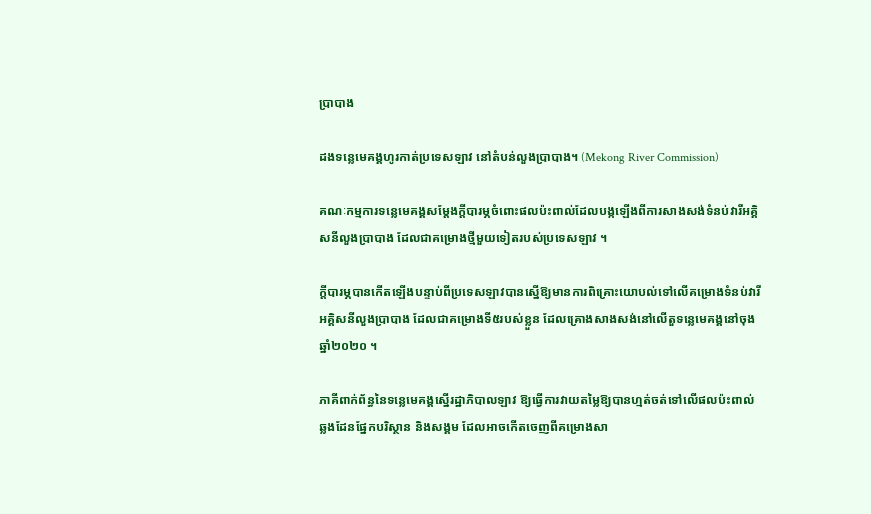ប្រាបាង

ដងទន្លេមេគង្គហូរកាត់ប្រទេសឡាវ នៅតំបន់លួងប្រាបាង។ (Mekong River Commission)

គណៈកម្មការទន្លេមេគង្គសម្តែងក្តីបារម្ភចំពោះផលប៉ះពាល់ដែលបង្កឡើងពីការសាងសង់ទំនប់វារីអគ្គិសនីលួងប្រាបាង ដែលជាគម្រោងថ្មីមួយទៀតរបស់ប្រទេសឡាវ ។

ក្តីបារម្ភបានកើតឡើងបន្ទាប់ពីប្រទេសឡាវបានស្នើឱ្យមានការពិគ្រោះយោបល់ទៅលើគម្រោងទំនប់វារីអគ្គិសនីលួងប្រាបាង ដែលជាគម្រោងទី៥របស់ខ្លួន ដែលគ្រោងសាងសង់នៅលើតួទន្លេមេគង្គនៅចុងឆ្នាំ២០២០ ។

ភាគីពាក់ព័ន្ធនៃទន្លេមេគង្គស្នើរដ្ឋាភិបាលឡាវ ឱ្យធ្វើការវាយតម្លៃឱ្យបានហ្មត់ចត់ទៅលើផលប៉ះពាល់ឆ្លងដែនផ្នែកបរិស្ថាន និងសង្គម ដែលអាចកើតចេញពីគម្រោងសា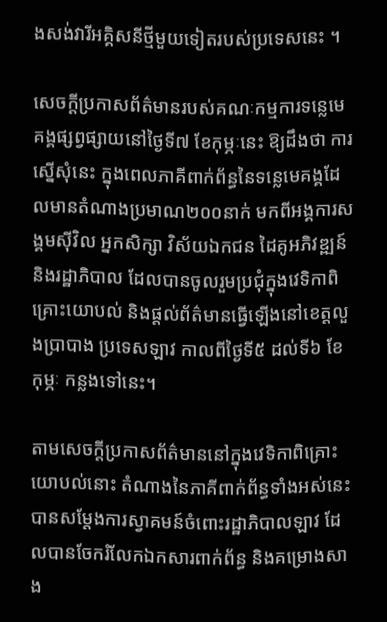ងសង់វារីអគ្គិសនីថ្មីមួយទៀតរបស់ប្រទេសនេះ ។

សេចក្តីប្រកាសព័ត៌មានរបស់គណៈកម្មការទន្លេមេគង្គផ្សព្វផ្សាយនៅថ្ងៃទី៧ ខែកុម្ភៈនេះ ឱ្យដឹងថា ការស្នើសុំនេះ ក្នុងពេលភាគីពាក់ព័ន្ធនៃទន្លេមេគង្គដែលមានតំណាងប្រមាណ២០០នាក់ មកពីអង្គការសង្គមស៊ីវិល អ្នកសិក្សា វិស័យឯកជន ដៃគូអភិវឌ្ឍន៍ និងរដ្ឋាភិបាល ដែលបានចូលរួមប្រជុំក្នុងវេទិកាពិគ្រោះយោបល់ និងផ្តល់ព័ត៌មានធ្វើឡើងនៅខេត្តលួងប្រាបាង ប្រទេសឡាវ កាលពីថ្ងៃទី៥ ដល់ទី៦ ខែកុម្ភៈ កន្លងទៅនេះ។

តាមសេចក្តីប្រកាសព័ត៌មាននៅក្នុងវេទិកាពិគ្រោះយោបល់នោះ តំណាងនៃភាគីពាក់ព័ន្ធទាំងអស់នេះ បានសម្តែងការស្វាគមន៍ចំពោះរដ្ឋាភិបាលឡាវ ដែលបានចែករំលែកឯកសារពាក់ព័ន្ធ និងគម្រោងសាង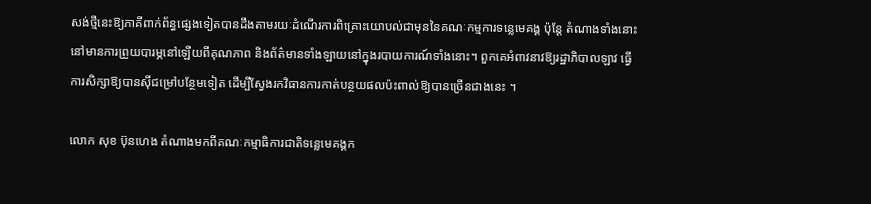សង់ថ្មីនេះឱ្យភាគីពាក់ព័ន្ធផ្សេងទៀតបានដឹងតាមរយៈដំណើរការពិគ្រោះយោបល់ជាមុននៃគណៈកម្មការទន្លេមេគង្គ ប៉ុន្តែ តំណាងទាំងនោះនៅមានការព្រួយបារម្ភនៅឡើយពីគុណភាព និងព័ត៌មានទាំងឡាយនៅក្នុងរបាយការណ៍ទាំងនោះ។ ពួកគេអំពាវនាវឱ្យរដ្ឋាភិបាលឡាវ ធ្វើការសិក្សាឱ្យបានស៊ីជម្រៅបន្ថែមទៀត ដើម្បីស្វែងរកវិធានការកាត់បន្ថយផលប៉ះពាល់ឱ្យបានច្រើនជាងនេះ ។

លោក សុខ ប៊ុនហេង តំណាងមកពីគណៈកម្មាធិការជាតិទន្លេមេគង្គក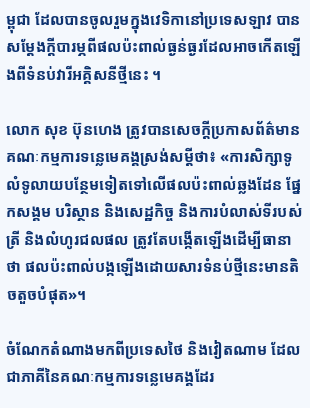ម្ពុជា ដែលបានចូលរួមក្នុងវេទិកានៅប្រទេសឡាវ បានសម្តែងក្តីបារម្ភពីផលប៉ះពាល់ធ្ងន់ធ្ងរដែលអាចកើតឡើងពីទំនប់វារីអគ្គិសនីថ្មីនេះ ។

លោក សុខ ប៊ុនហេង ត្រូវបានសេចក្តីប្រកាសព័ត៌មានគណៈកម្មការទន្លេមេគង្គស្រង់សម្តីថា៖ «ការសិក្សាទូលំទូលាយបន្ថែមទៀតទៅលើផលប៉ះពាល់ឆ្លងដែន ផ្នែកសង្គម បរិស្ថាន និងសេដ្ឋកិច្ច និងការបំលាស់ទីរបស់ត្រី និងលំហូរជលផល ត្រូវតែបង្កើតឡើងដើម្បីធានាថា ផលប៉ះពាល់បង្កឡើងដោយសារទំនប់ថ្មីនេះមានតិចតួចបំផុត»។

ចំណែកតំណាងមកពីប្រទេសថៃ និងវៀតណាម ដែលជាភាគីនៃគណៈកម្មការទន្លេមេគង្គដែរ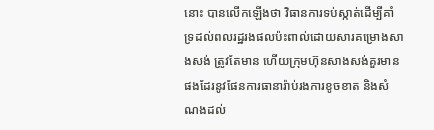នោះ បានលើកឡើងថា វិធានការទប់ស្កាត់ដើម្បីគាំទ្រដល់ពលរដ្ឋរងផលប៉ះពាល់ដោយសារគម្រោងសាងសង់ ត្រូវតែមាន ហើយក្រុមហ៊ុនសាងសង់គួរមានផងដែរនូវផែនការធានារ៉ាប់រងការខូចខាត និងសំណងដល់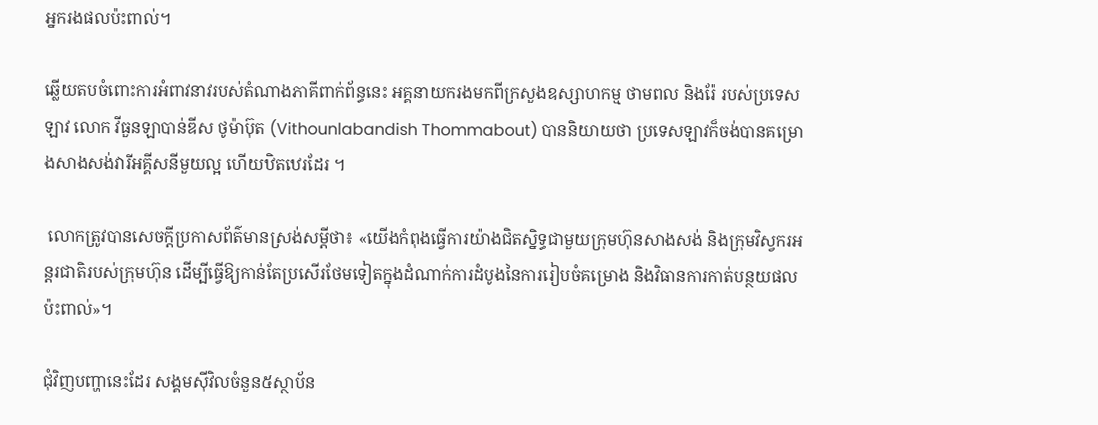អ្នករងផលប៉ះពាល់។

ឆ្លើយតបចំពោះការអំពាវនាវរបស់តំណាងភាគីពាក់ព័ន្ធនេះ អគ្គនាយករងមកពីក្រសួងឧស្សាហកម្ម ថាមពល និងរ៉ែ របស់ប្រទេសឡាវ លោក វីធួនឡាបាន់ឌីស ថូម៉ាប៊ុត (Vithounlabandish Thommabout) បាននិយាយថា ប្រទេសឡាវក៏ចង់បានគម្រោងសាងសង់វារីអគ្គីសនីមួយល្អ ហើយឋិតឋេរដែរ ។

 លោកត្រូវបានសេចក្តីប្រកាសព័ត៌មានស្រង់សម្តីថា៖ «យើងកំពុងធ្វើការយ៉ាងជិតស្និទ្ធជាមួយក្រុមហ៊ុនសាងសង់ និងក្រុមវិស្វករអន្តរជាតិរបស់ក្រុមហ៊ុន ដើម្បីធ្វើឱ្យកាន់តែប្រសើរថែមទៀតក្នុងដំណាក់ការដំបូងនៃការរៀបចំគម្រោង និងវិធានការកាត់បន្ថយផលប៉ះពាល់»។

ជុំវិញបញ្ហានេះដែរ សង្គមស៊ីវិលចំនួន៥ស្ថាប័ន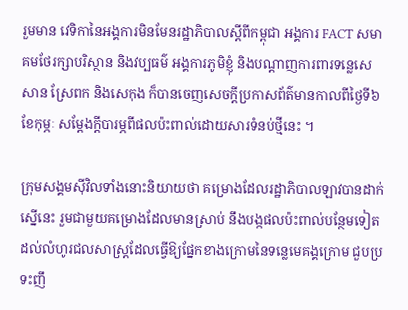រួមមាន វេទិកានៃអង្គការមិនមែនរដ្ឋាភិបាលស្តីពីកម្ពុជា អង្គការ FACT សមាគមថែរក្សាបរិស្ថាន និងវប្បធម៌ អង្គការភូមិខ្ញុំ និងបណ្តាញការពារទន្លេសេសាន ស្រែពក និងសេកុង ក៏បានចេញសេចក្តីប្រកាសព័ត៌មានកាលពីថ្ងៃទី៦ ខែកុម្ភៈ សម្តែងក្តីបារម្ភពីផលប៉ះពាល់ដោយសារទំនប់ថ្មីនេះ ។

ក្រុមសង្គមស៊ីវិលទាំងនោះនិយាយថា គម្រោងដែលរដ្ឋាភិបាលឡាវបានដាក់ស្នើនេះ រួមជាមួយគម្រោងដែលមានស្រាប់ នឹងបង្កផលប៉ះពាល់បន្ថែមទៀតដល់លំហូរជលសាស្រ្តដែលធ្វើឱ្យផ្នែកខាងក្រោមនៃទន្លេមេគង្គក្រោម ជួបប្រទះញឹ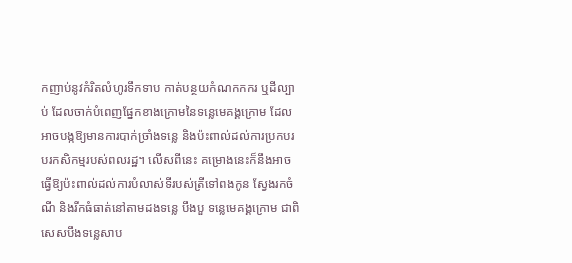កញាប់នូវកំរិតលំហូរទឹកទាប កាត់បន្ថយកំណកកករ ឬដីល្បាប់ ដែលចាក់បំពេញផ្នែកខាងក្រោមនៃទន្លេមេគង្គក្រោម ដែលអាចបង្កឱ្យមានការបាក់ច្រាំងទន្លេ និងប៉ះពាល់ដល់ការប្រកបរបរកសិកម្មរបស់ពលរដ្ឋ។ លើសពីនេះ គម្រោងនេះក៏នឹងអាចធ្វើឱ្យប៉ះពាល់ដល់ការបំលាស់ទីរបស់ត្រីទៅពងកូន ស្វែងរកចំណី និងរីកធំធាត់នៅតាមដងទន្លេ បឹងបួ ទន្លេមេគង្គក្រោម ជាពិសេសបឹងទន្លេសាប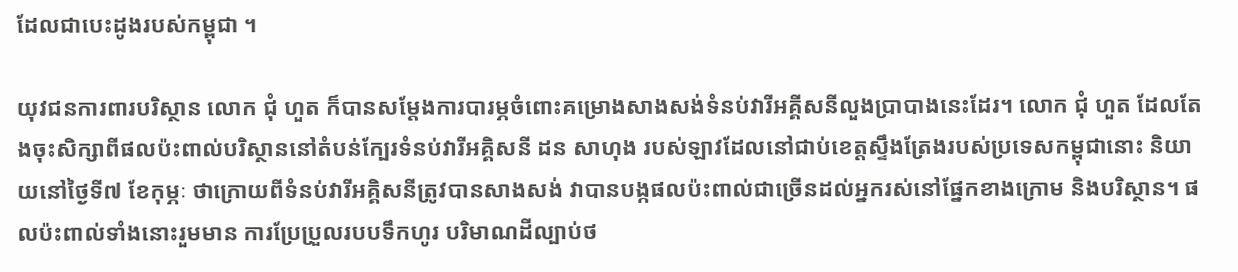ដែលជាបេះដូងរបស់កម្ពុជា ។

យុវជនការពារបរិស្ថាន លោក ជុំ ហួត ក៏បានសម្តែងការបារម្ភចំពោះគម្រោងសាងសង់ទំនប់វារីអគ្គីសនីលួងប្រាបាងនេះដែរ។ លោក ជុំ ហួត ដែលតែងចុះសិក្សាពីផលប៉ះពាល់បរិស្ថាននៅតំបន់ក្បែរទំនប់វារីអគ្គិសនី ដន សាហុង របស់ឡាវដែលនៅជាប់ខេត្តស្ទឹងត្រែងរបស់ប្រទេសកម្ពុជានោះ និយាយនៅថ្ងៃទី៧ ខែកុម្ភៈ ថាក្រោយពីទំនប់វារីអគ្គិសនីត្រូវបានសាងសង់ វាបានបង្កផលប៉ះពាល់ជាច្រើនដល់អ្នករស់នៅផ្នែកខាងក្រោម និងបរិស្ថាន។ ផលប៉ះពាល់ទាំងនោះរួមមាន ការប្រែប្រួលរបបទឹកហូរ បរិមាណដីល្បាប់ថ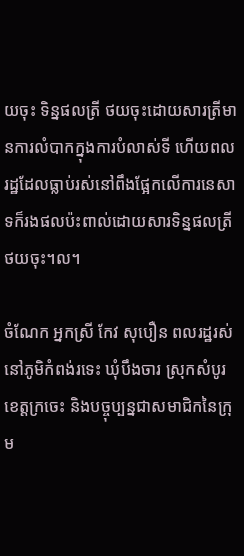យចុះ ទិន្នផលត្រី ថយចុះដោយសារត្រីមានការលំបាកក្នុងការបំលាស់ទី ហើយពលរដ្ឋដែលធ្លាប់រស់នៅពឹងផ្អែកលើការនេសាទក៏រងផលប៉ះពាល់ដោយសារទិន្នផលត្រីថយចុះ។ល។

ចំណែក អ្នកស្រី កែវ សុបឿន ពលរដ្ឋរស់នៅភូមិកំពង់រទេះ ឃុំបឹងចារ ស្រុកសំបូរ ខេត្តក្រចេះ និងបច្ចុប្បន្នជាសមាជិកនៃក្រុម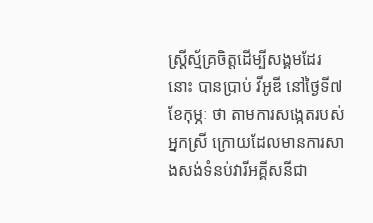ស្ត្រីស្ម័គ្រចិត្តដើម្បីសង្គមដែរនោះ បានប្រាប់ វីអូឌី នៅថ្ងៃទី៧ ខែកុម្ភៈ ថា តាមការសង្កេតរបស់អ្នកស្រី ក្រោយដែលមានការសាងសង់ទំនប់វារីអគ្គីសនីជា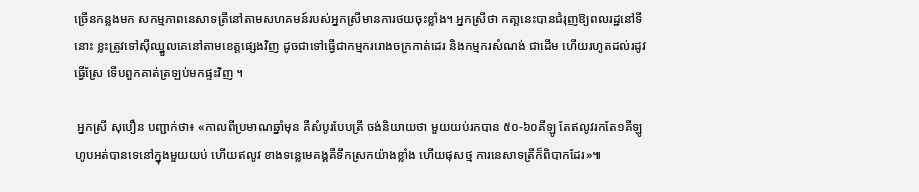ច្រើនកន្លងមក សកម្មភាពនេសាទត្រីនៅតាមសហគមន៍របស់អ្នកស្រីមានការថយចុះខ្លាំង។ អ្នកស្រីថា កតា្តនេះបានជំរុញឱ្យពលរដ្ឋនៅទីនោះ ខ្លះត្រូវទៅស៊ីឈ្នួលគេនៅតាមខេត្តផ្សេងវិញ ដូចជាទៅធ្វើជាកម្មកររោងចក្រកាត់ដេរ និងកម្មករសំណង់ ជាដើម ហើយរហូតដល់រដូវធ្វើស្រែ ទើបពួកគាត់ត្រឡប់មកផ្ទះវិញ ។

 អ្នកស្រី សុបឿន បញ្ជាក់ថា៖ «កាលពីប្រមាណឆ្នាំមុន គឺសំបូរបែបត្រី ចង់និយាយថា មួយយប់រកបាន ៥០-៦០គីឡូ តែឥលូវរកតែ១គីឡូហូបអត់បានទេនៅក្នុងមួយយប់ ហើយឥលូវ ខាងទន្លេមេគង្គគឺទឹកស្រកយ៉ាងខ្លាំង ហើយផុសថ្ម ការនេសាទត្រីក៏ពិបាកដែរ»៕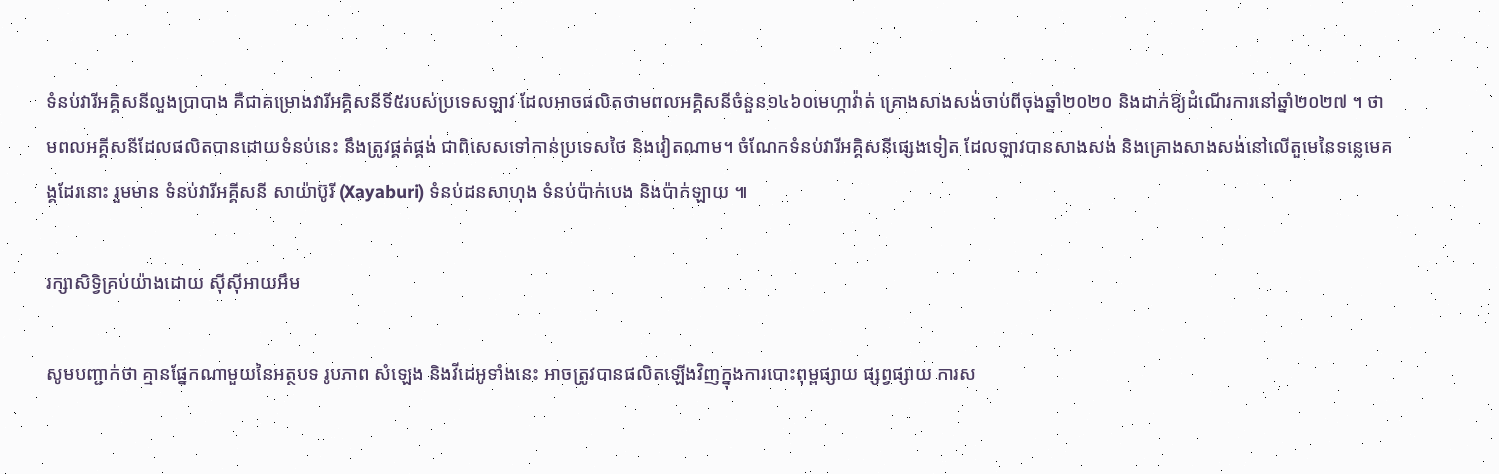ទំនប់វារីអគ្គិសនីលួងប្រាបាង គឺជាគម្រោងវារីអគ្គិសនីទី៥របស់ប្រទេសឡាវ ដែលអាចផលិតថាមពលអគ្គិសនីចំនួន១៤៦០មេហ្កាវ៉ាត់ គ្រោងសាងសង់ចាប់ពីចុងឆ្នាំ២០២០ និងដាក់ឱ្យដំណើរការនៅឆ្នាំ២០២៧ ។ ថាមពលអគ្គីសនីដែលផលិតបានដោយទំនប់នេះ នឹងត្រូវផ្គត់ផ្គង់ ជាពិសេសទៅកាន់ប្រទេសថៃ និងវៀតណាម។ ចំណែកទំនប់វារីអគ្គិសនីផ្សេងទៀត ដែលឡាវបានសាងសង់ និងគ្រោងសាងសង់នៅលើតួមេនៃទន្លេមេគង្គដែរនោះ រួមមាន ទំនប់វារីអគ្គីសនី សាយ៉ាប៊ូរី (Xayaburi) ទំនប់ដនសាហុង ទំនប់ប៉ាក់បេង និងប៉ាក់ឡាយ ៕

រក្សាសិទ្វិគ្រប់យ៉ាងដោយ ស៊ីស៊ីអាយអឹម

សូមបញ្ជាក់ថា គ្មានផ្នែកណាមួយនៃអត្ថបទ រូបភាព សំឡេង និងវីដេអូទាំងនេះ អាចត្រូវបានផលិតឡើងវិញក្នុងការបោះពុម្ពផ្សាយ ផ្សព្វផ្សាយ ការស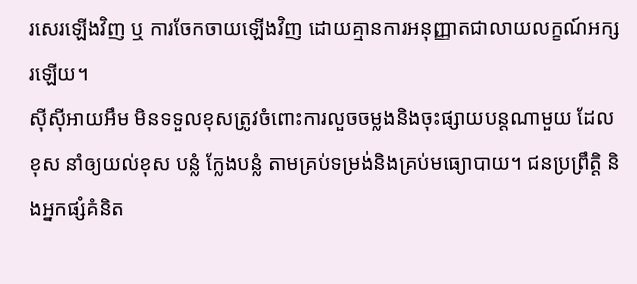រសេរឡើងវិញ ឬ ការចែកចាយឡើងវិញ ដោយគ្មានការអនុញ្ញាតជាលាយលក្ខណ៍អក្សរឡើយ។
ស៊ីស៊ីអាយអឹម មិនទទួលខុសត្រូវចំពោះការលួចចម្លងនិងចុះផ្សាយបន្តណាមួយ ដែលខុស នាំឲ្យយល់ខុស បន្លំ ក្លែងបន្លំ តាមគ្រប់ទម្រង់និងគ្រប់មធ្យោបាយ។ ជនប្រព្រឹត្តិ និងអ្នកផ្សំគំនិត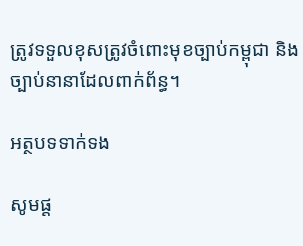ត្រូវទទួលខុសត្រូវចំពោះមុខច្បាប់កម្ពុជា និងច្បាប់នានាដែលពាក់ព័ន្ធ។

អត្ថបទទាក់ទង

សូមផ្ដ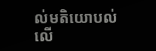ល់មតិយោបល់លើ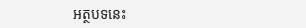អត្ថបទនេះ